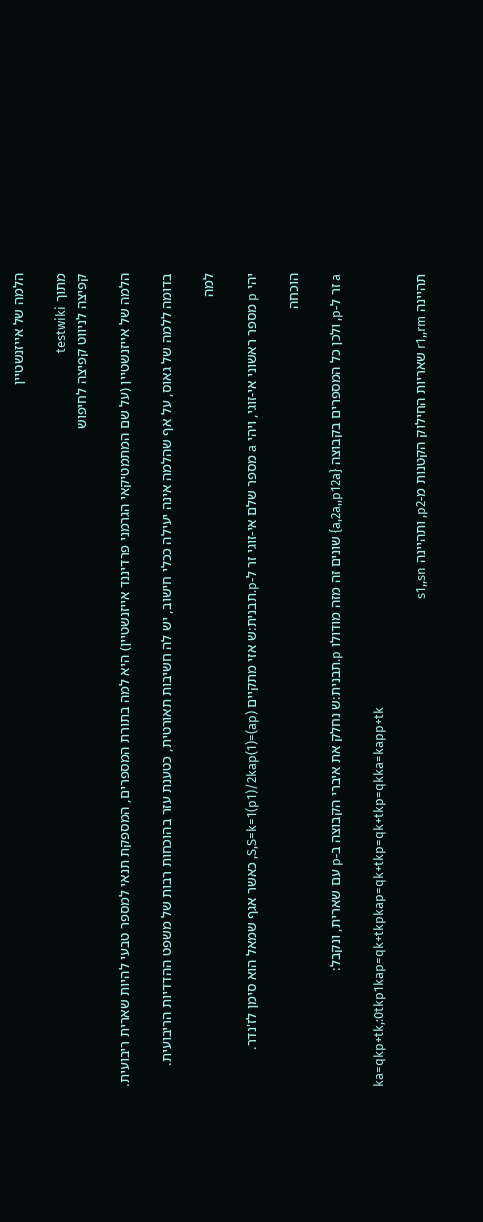הלמה של אייזנשטיין

מתוך testwiki
קפיצה לניווט קפיצה לחיפוש

הלמה של אייזנשטיין (על שם המתמטיקאי הגרמני פרדיננד אייזנשטיין) היא למה בתורת המספרים, המספקת תנאי למספר טבעי להיות שארית ריבועית.

בדומה ללמה של גאוס, על אף שהלמה אינה יעילה ככלי חישוב, יש לה חשיבות תאורטית, כטענת עזר בהוכחות רבות של משפט ההדדיות הריבועית.

למה

יהי p מספר ראשוני אי-זוגי, ויהי a מספר שלם אי-זוגי זר ל-p.תבנית:ש אזי מתקיים (ap)=(1)S,S=k=1(p1)/2kap, כאשר אגף שמאל הוא סימן לז'נדר.

הוכחה

a זר ל-p, ולכן כל המספרים בקבוצה {a,2a,,p12a} שונים זה מזה מודולו p.תבנית:ש נחלק את איברי הקבוצה ב-p עם שארית, ונקבל:

ka=qkp+tk,:0tkp1kap=qk+tkpkap=qk+tkp=qk+tkp=qkka=kapp+tk

תהיינה r1,,rm שאריות החילוק הקטנות מ-p2, ותהיינה s1,,sn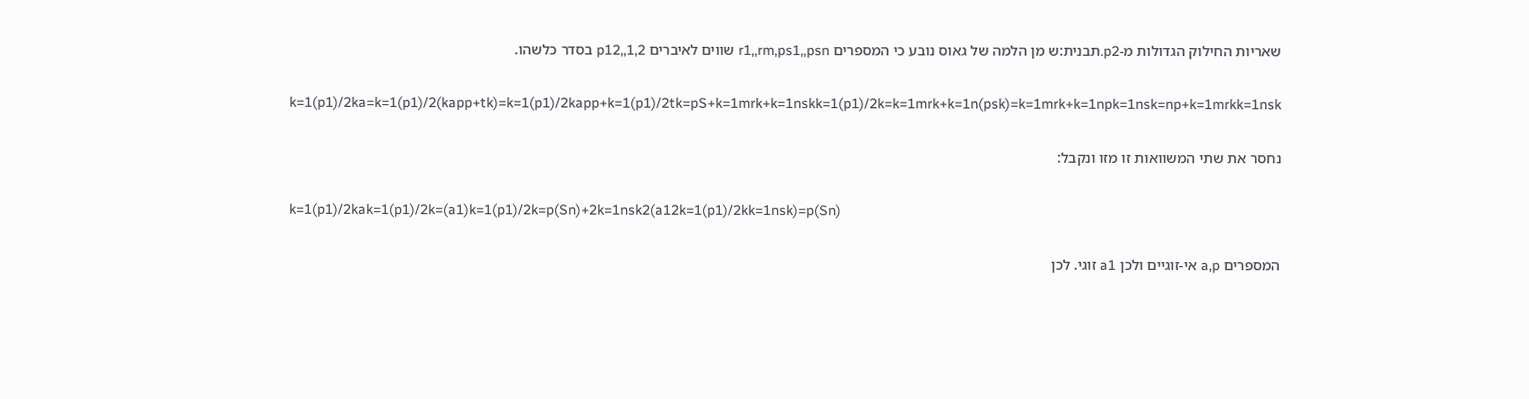שאריות החילוק הגדולות מ-p2.תבנית:ש מן הלמה של גאוס נובע כי המספרים r1,,rm,ps1,,psn שווים לאיברים 1,2,,p12 בסדר כלשהו.

k=1(p1)/2ka=k=1(p1)/2(kapp+tk)=k=1(p1)/2kapp+k=1(p1)/2tk=pS+k=1mrk+k=1nskk=1(p1)/2k=k=1mrk+k=1n(psk)=k=1mrk+k=1npk=1nsk=np+k=1mrkk=1nsk

נחסר את שתי המשוואות זו מזו ונקבל:

k=1(p1)/2kak=1(p1)/2k=(a1)k=1(p1)/2k=p(Sn)+2k=1nsk2(a12k=1(p1)/2kk=1nsk)=p(Sn)

המספרים a,p אי-זוגיים ולכן a1 זוגי. לכן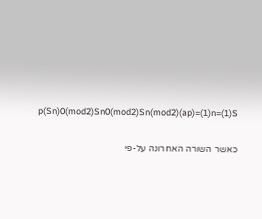p(Sn)0(mod2)Sn0(mod2)Sn(mod2)(ap)=(1)n=(1)S

כאשר השורה האחרונה על-פי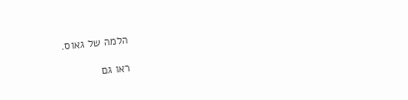הלמה של גאוס.

ראו גם